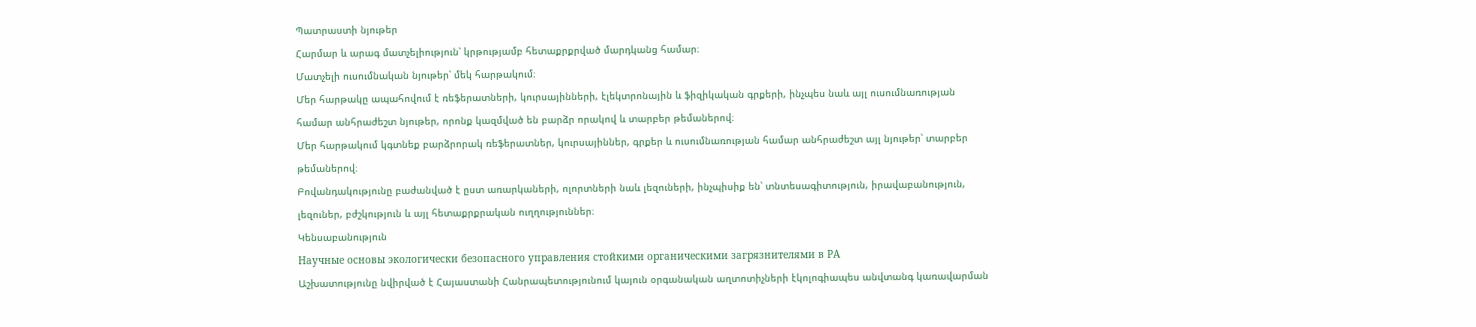Պատրաստի նյութեր
Հարմար և արագ մատչելիություն՝ կրթությամբ հետաքրքրված մարդկանց համար։
Մատչելի ուսումնական նյութեր՝ մեկ հարթակում։
Մեր հարթակը ապահովում է ռեֆերատների, կուրսայինների, էլեկտրոնային և ֆիզիկական գրքերի, ինչպես նաև այլ ուսումնառության համար անհրաժեշտ նյութեր, որոնք կազմված են բարձր որակով և տարբեր թեմաներով։
Մեր հարթակում կգտնեք բարձրորակ ռեֆերատներ, կուրսայիններ, գրքեր և ուսումնառության համար անհրաժեշտ այլ նյութեր՝ տարբեր թեմաներով։
Բովանդակությունը բաժանված է ըստ առարկաների, ոլորտների նաև լեզուների, ինչպիսիք են՝ տնտեսագիտություն, իրավաբանություն, լեզուներ, բժշկություն և այլ հետաքրքրական ուղղություններ։
Կենսաբանություն
Научные основы экологически безопасного управления стойкими органическими загрязнителями в РА
Աշխատությունը նվիրված է Հայաստանի Հանրապետությունում կայուն օրգանական աղտոտիչների էկոլոգիապես անվտանգ կառավարման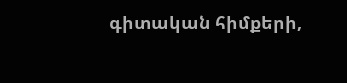գիտական հիմքերի,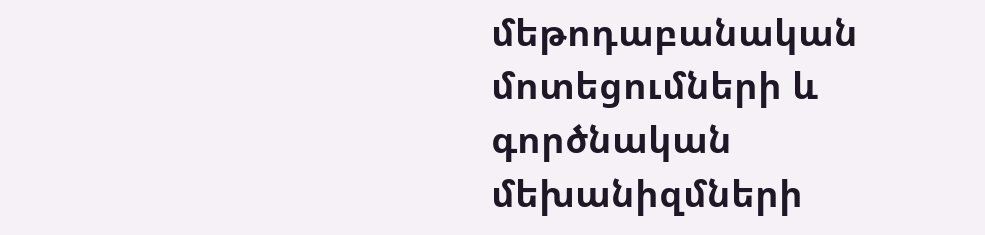մեթոդաբանական մոտեցումների և գործնական մեխանիզմների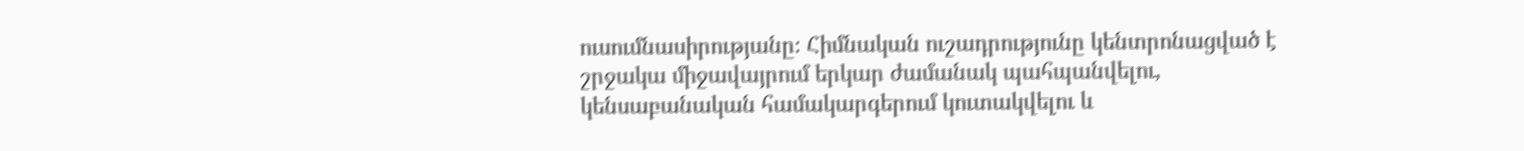ուսումնասիրությանը։ Հիմնական ուշադրությունը կենտրոնացված է շրջակա միջավայրում երկար ժամանակ պահպանվելու, կենսաբանական համակարգերում կուտակվելու և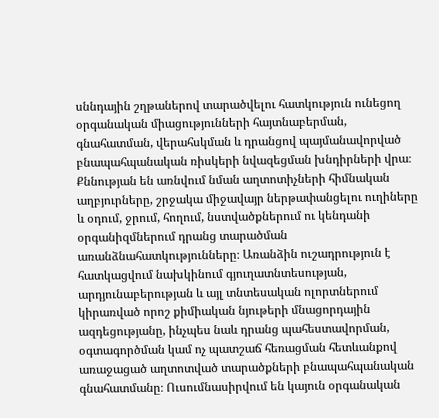սննդային շղթաներով տարածվելու հատկություն ունեցող օրգանական միացությունների հայտնաբերման, գնահատման, վերահսկման և դրանցով պայմանավորված բնապահպանական ռիսկերի նվազեցման խնդիրների վրա։ Քննության են առնվում նման աղտոտիչների հիմնական աղբյուրները, շրջակա միջավայր ներթափանցելու ուղիները և օդում, ջրում, հողում, նստվածքներում ու կենդանի օրգանիզմներում դրանց տարածման առանձնահատկությունները։ Առանձին ուշադրություն է հատկացվում նախկինում գյուղատնտեսության, արդյունաբերության և այլ տնտեսական ոլորտներում կիրառված որոշ քիմիական նյութերի մնացորդային ազդեցությանը, ինչպես նաև դրանց պահեստավորման, օգտագործման կամ ոչ պատշաճ հեռացման հետևանքով առաջացած աղտոտված տարածքների բնապահպանական գնահատմանը։ Ուսումնասիրվում են կայուն օրգանական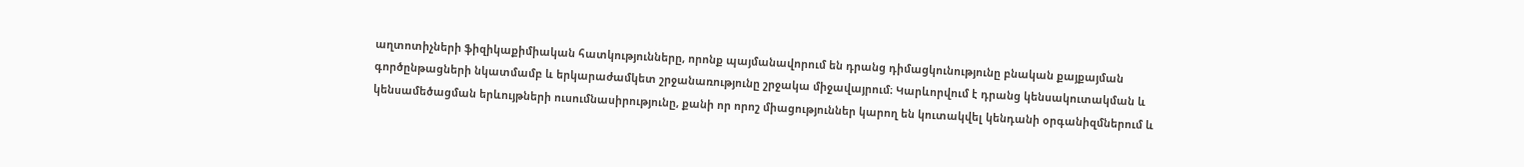աղտոտիչների ֆիզիկաքիմիական հատկությունները, որոնք պայմանավորում են դրանց դիմացկունությունը բնական քայքայման գործընթացների նկատմամբ և երկարաժամկետ շրջանառությունը շրջակա միջավայրում։ Կարևորվում է դրանց կենսակուտակման և կենսամեծացման երևույթների ուսումնասիրությունը, քանի որ որոշ միացություններ կարող են կուտակվել կենդանի օրգանիզմներում և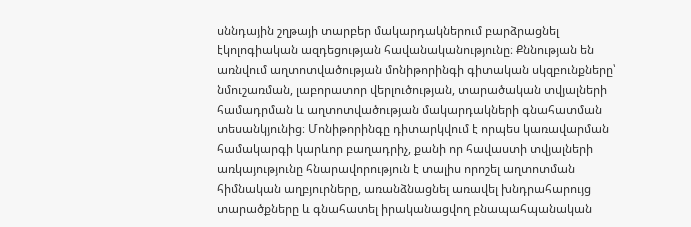սննդային շղթայի տարբեր մակարդակներում բարձրացնել էկոլոգիական ազդեցության հավանականությունը։ Քննության են առնվում աղտոտվածության մոնիթորինգի գիտական սկզբունքները՝ նմուշառման, լաբորատոր վերլուծության, տարածական տվյալների համադրման և աղտոտվածության մակարդակների գնահատման տեսանկյունից։ Մոնիթորինգը դիտարկվում է որպես կառավարման համակարգի կարևոր բաղադրիչ, քանի որ հավաստի տվյալների առկայությունը հնարավորություն է տալիս որոշել աղտոտման հիմնական աղբյուրները, առանձնացնել առավել խնդրահարույց տարածքները և գնահատել իրականացվող բնապահպանական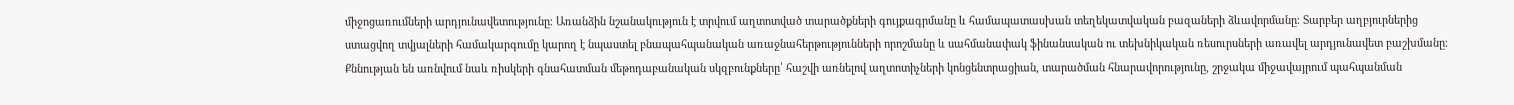միջոցառումների արդյունավետությունը։ Առանձին նշանակություն է տրվում աղտոտված տարածքների գույքագրմանը և համապատասխան տեղեկատվական բազաների ձևավորմանը։ Տարբեր աղբյուրներից ստացվող տվյալների համակարգումը կարող է նպաստել բնապահպանական առաջնահերթությունների որոշմանը և սահմանափակ ֆինանսական ու տեխնիկական ռեսուրսների առավել արդյունավետ բաշխմանը։ Քննության են առնվում նաև ռիսկերի գնահատման մեթոդաբանական սկզբունքները՝ հաշվի առնելով աղտոտիչների կոնցենտրացիան, տարածման հնարավորությունը, շրջակա միջավայրում պահպանման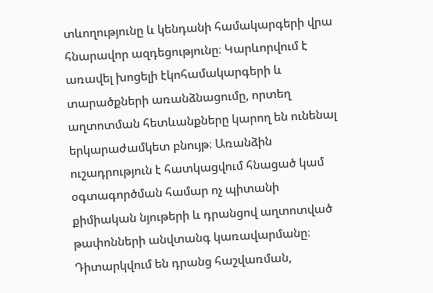տևողությունը և կենդանի համակարգերի վրա հնարավոր ազդեցությունը։ Կարևորվում է առավել խոցելի էկոհամակարգերի և տարածքների առանձնացումը, որտեղ աղտոտման հետևանքները կարող են ունենալ երկարաժամկետ բնույթ։ Առանձին ուշադրություն է հատկացվում հնացած կամ օգտագործման համար ոչ պիտանի քիմիական նյութերի և դրանցով աղտոտված թափոնների անվտանգ կառավարմանը։ Դիտարկվում են դրանց հաշվառման,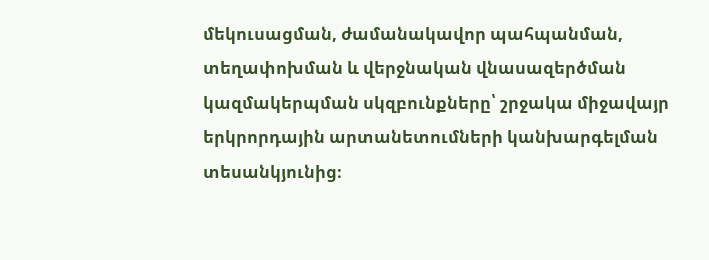մեկուսացման, ժամանակավոր պահպանման, տեղափոխման և վերջնական վնասազերծման կազմակերպման սկզբունքները՝ շրջակա միջավայր երկրորդային արտանետումների կանխարգելման տեսանկյունից։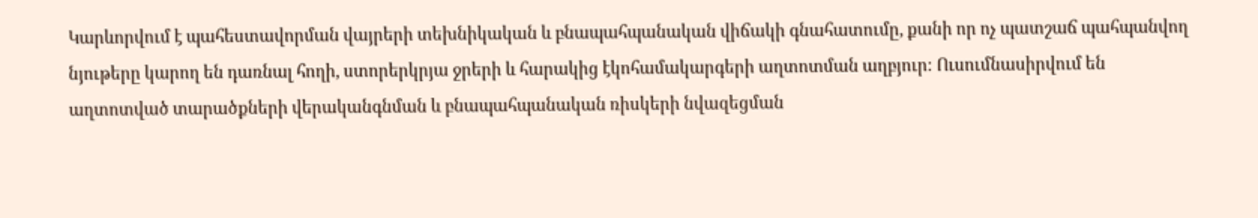Կարևորվում է պահեստավորման վայրերի տեխնիկական և բնապահպանական վիճակի գնահատումը, քանի որ ոչ պատշաճ պահպանվող նյութերը կարող են դառնալ հողի, ստորերկրյա ջրերի և հարակից էկոհամակարգերի աղտոտման աղբյուր։ Ուսումնասիրվում են աղտոտված տարածքների վերականգնման և բնապահպանական ռիսկերի նվազեցման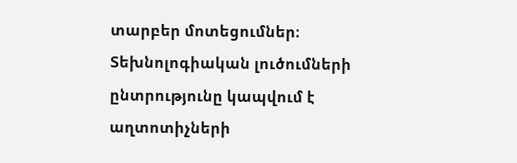տարբեր մոտեցումներ։ Տեխնոլոգիական լուծումների ընտրությունը կապվում է աղտոտիչների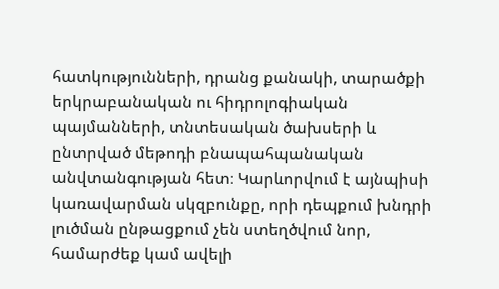հատկությունների, դրանց քանակի, տարածքի երկրաբանական ու հիդրոլոգիական պայմանների, տնտեսական ծախսերի և ընտրված մեթոդի բնապահպանական անվտանգության հետ։ Կարևորվում է այնպիսի կառավարման սկզբունքը, որի դեպքում խնդրի լուծման ընթացքում չեն ստեղծվում նոր, համարժեք կամ ավելի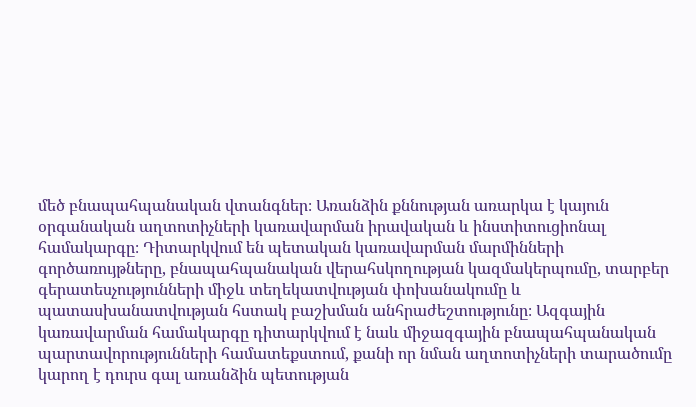մեծ բնապահպանական վտանգներ։ Առանձին քննության առարկա է կայուն օրգանական աղտոտիչների կառավարման իրավական և ինստիտուցիոնալ համակարգը։ Դիտարկվում են պետական կառավարման մարմինների գործառույթները, բնապահպանական վերահսկողության կազմակերպումը, տարբեր գերատեսչությունների միջև տեղեկատվության փոխանակումը և պատասխանատվության հստակ բաշխման անհրաժեշտությունը։ Ազգային կառավարման համակարգը դիտարկվում է նաև միջազգային բնապահպանական պարտավորությունների համատեքստում, քանի որ նման աղտոտիչների տարածումը կարող է դուրս գալ առանձին պետության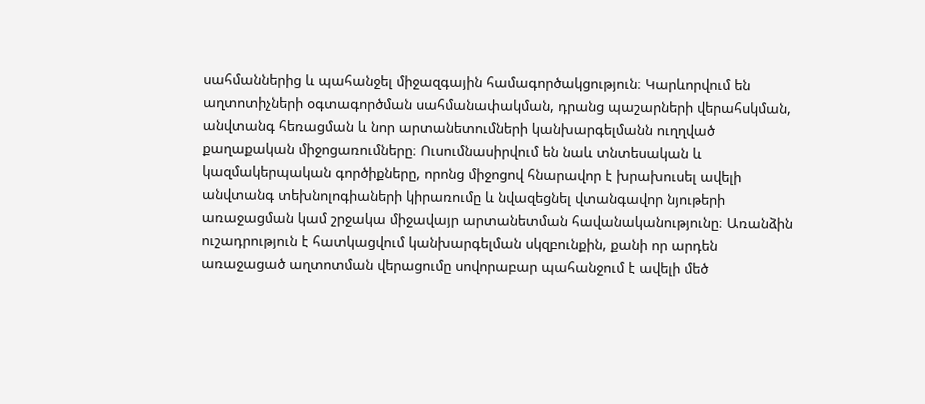սահմաններից և պահանջել միջազգային համագործակցություն։ Կարևորվում են աղտոտիչների օգտագործման սահմանափակման, դրանց պաշարների վերահսկման, անվտանգ հեռացման և նոր արտանետումների կանխարգելմանն ուղղված քաղաքական միջոցառումները։ Ուսումնասիրվում են նաև տնտեսական և կազմակերպական գործիքները, որոնց միջոցով հնարավոր է խրախուսել ավելի անվտանգ տեխնոլոգիաների կիրառումը և նվազեցնել վտանգավոր նյութերի առաջացման կամ շրջակա միջավայր արտանետման հավանականությունը։ Առանձին ուշադրություն է հատկացվում կանխարգելման սկզբունքին, քանի որ արդեն առաջացած աղտոտման վերացումը սովորաբար պահանջում է ավելի մեծ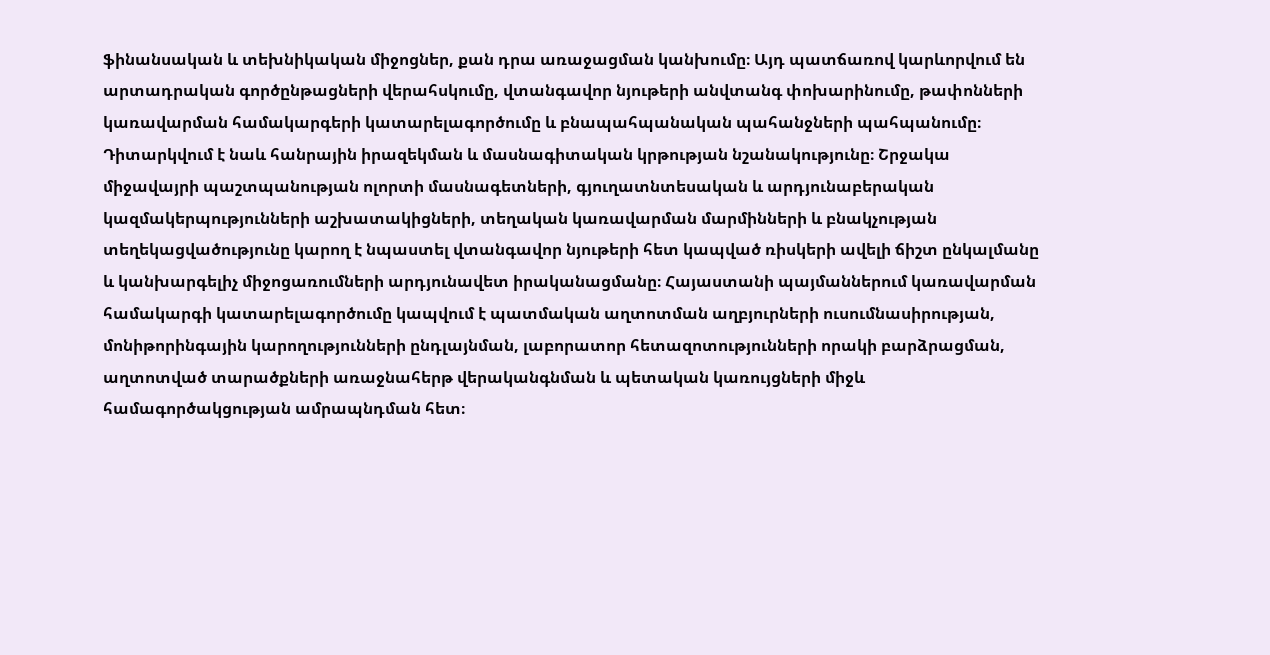ֆինանսական և տեխնիկական միջոցներ, քան դրա առաջացման կանխումը։ Այդ պատճառով կարևորվում են արտադրական գործընթացների վերահսկումը, վտանգավոր նյութերի անվտանգ փոխարինումը, թափոնների կառավարման համակարգերի կատարելագործումը և բնապահպանական պահանջների պահպանումը։ Դիտարկվում է նաև հանրային իրազեկման և մասնագիտական կրթության նշանակությունը։ Շրջակա միջավայրի պաշտպանության ոլորտի մասնագետների, գյուղատնտեսական և արդյունաբերական կազմակերպությունների աշխատակիցների, տեղական կառավարման մարմինների և բնակչության տեղեկացվածությունը կարող է նպաստել վտանգավոր նյութերի հետ կապված ռիսկերի ավելի ճիշտ ընկալմանը և կանխարգելիչ միջոցառումների արդյունավետ իրականացմանը։ Հայաստանի պայմաններում կառավարման համակարգի կատարելագործումը կապվում է պատմական աղտոտման աղբյուրների ուսումնասիրության, մոնիթորինգային կարողությունների ընդլայնման, լաբորատոր հետազոտությունների որակի բարձրացման, աղտոտված տարածքների առաջնահերթ վերականգնման և պետական կառույցների միջև համագործակցության ամրապնդման հետ։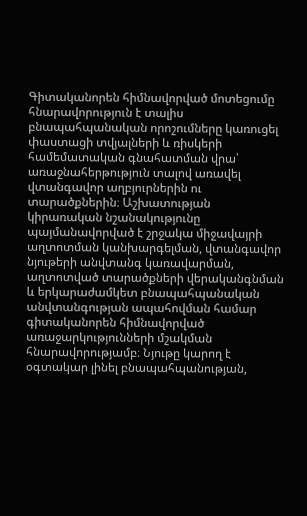Գիտականորեն հիմնավորված մոտեցումը հնարավորություն է տալիս բնապահպանական որոշումները կառուցել փաստացի տվյալների և ռիսկերի համեմատական գնահատման վրա՝ առաջնահերթություն տալով առավել վտանգավոր աղբյուրներին ու տարածքներին։ Աշխատության կիրառական նշանակությունը պայմանավորված է շրջակա միջավայրի աղտոտման կանխարգելման, վտանգավոր նյութերի անվտանգ կառավարման, աղտոտված տարածքների վերականգնման և երկարաժամկետ բնապահպանական անվտանգության ապահովման համար գիտականորեն հիմնավորված առաջարկությունների մշակման հնարավորությամբ։ Նյութը կարող է օգտակար լինել բնապահպանության,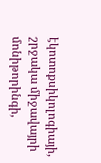էկոտոքսիկոլոգիայի, շրջակա միջավայրի մոնիթորինգի,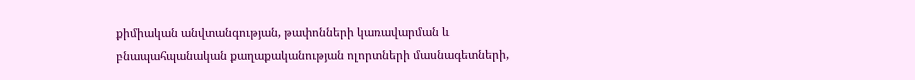քիմիական անվտանգության, թափոնների կառավարման և բնապահպանական քաղաքականության ոլորտների մասնագետների,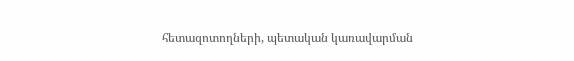հետազոտողների, պետական կառավարման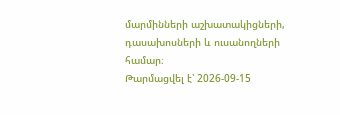մարմինների աշխատակիցների, դասախոսների և ուսանողների համար։
Թարմացվել է՝ 2026-09-15